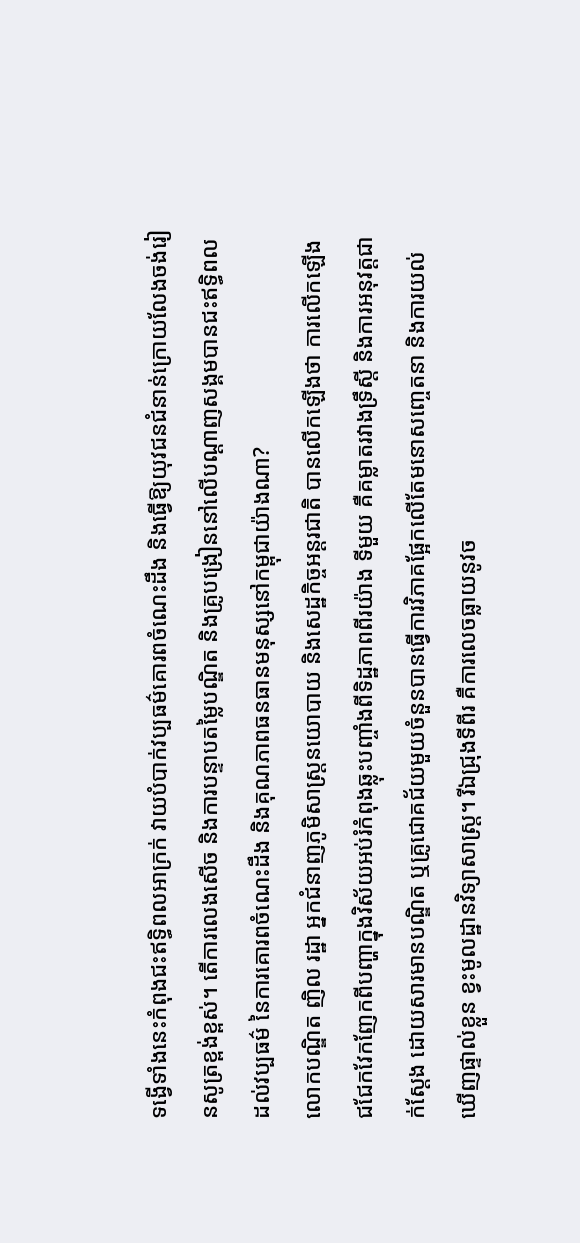ទង្វើទាំងនេះកំពុងជះឥទ្ធិពលអាក្រក់ វាយបំបាក់វប្បធម៌គោរពចំណេះដឹង និងធ្វើឱ្យយុវជនជំនាន់ក្រោយលែងចង់រៀនសូត្រខ្ពង់ខ្ពស់។ តើការលេងសើច និងការបន្ទាបតម្លៃបណ្ឌិត និងគ្រូបង្រៀននៅលើបណ្ដាញសង្គមបានជះឥទ្ធិពលដល់វប្បធម៌ នៃការគោរពចំណេះដឹង និងគុណភាពធនធានមនុស្សនៅកម្ពុជាយ៉ាងណា?
លោកបណ្ឌិត ញិល រដ្ឋា អ្នកជំនាញភូមិសាស្រ្តនយោបាយ និងសេដ្ឋកិច្ចអន្តរជាតិ បានលើកឡើងថា ការលើកឡើងជជែកវែកញែកពីបញ្ហាក្នុងវិស័យអប់រំកំពុងឆ្លុះបញ្ចាំងពីទិដ្ឋភាពពីរយ៉ាង ទីមួយ គឺគម្លាតរវាងទ្រឹស្តី និងការអនុវត្តជាក់ស្តែង ដោយសារមានបណ្ឌិត ឬគ្រូជោគជ័យមួយចំនួនបានធ្វើការវិភាគផ្អែកលើតែមនោសញ្ចេតនា និងការយល់ឃើញផ្ទាល់ខ្លួន ខ្វះមូលដ្ឋានវិទ្យាសាស្ត្រ។ រីឯជ្រុងទីពីរ គឺការលេចធ្លាយនូវច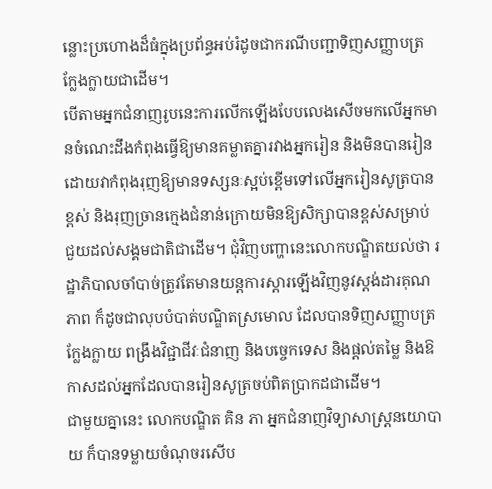ន្លោះប្រហោងដ៏ធំក្នុងប្រព័ន្ធអប់រំដូចជាករណីបញ្ជាទិញសញ្ញាបត្រក្លែងក្លាយជាដើម។
បើតាមអ្នកជំនាញរូបនេះការលើកឡើងបែបលេងសើចមកលើអ្នកមានចំណេះដឹងកំពុងធ្វើឱ្យមានគម្លាតគ្នារវាងអ្នករៀន និងមិនបានរៀន ដោយវាកំពុងរុញឱ្យមានទស្សនៈស្អប់ខ្ពើមទៅលើអ្នករៀនសូត្របានខ្ពស់ និងរុញច្រានក្មេងជំនាន់ក្រោយមិនឱ្យសិក្សាបានខ្ពស់សម្រាប់ជួយដល់សង្គមជាតិជាដើម។ ជុំវិញបញ្ហានេះលោកបណ្ឌិតយល់ថា រដ្ឋាភិបាលចាំបាច់ត្រូវតែមានយន្តការស្ដារឡើងវិញនូវស្ដង់ដារគុណភាព ក៏ដូចជាលុបបំបាត់បណ្ឌិតស្រមោល ដែលបានទិញសញ្ញាបត្រក្លែងក្លាយ ពង្រឹងវិជ្ជាជីវៈជំនាញ និងបច្ចេកទេស និងផ្ដល់តម្លៃ និងឱកាសដល់អ្នកដែលបានរៀនសូត្រចប់ពិតប្រាកដជាដើម។
ជាមួយគ្នានេះ លោកបណ្ឌិត គិន ភា អ្នកជំនាញវិទ្យាសាស្ត្រនយោបាយ ក៏បានទម្លាយចំណុចរសើប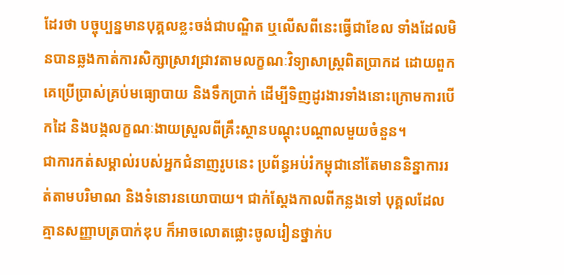ដែរថា បច្ចុប្បន្នមានបុគ្គលខ្លះចង់ជាបណ្ឌិត ឬលើសពីនេះធ្វើជាខែល ទាំងដែលមិនបានឆ្លងកាត់ការសិក្សាស្រាវជ្រាវតាមលក្ខណៈវិទ្យាសាស្ត្រពិតប្រាកដ ដោយពួកគេប្រើប្រាស់គ្រប់មធ្យោបាយ និងទឹកប្រាក់ ដើម្បីទិញដូរងារទាំងនោះក្រោមការបើកដៃ និងបង្កលក្ខណៈងាយស្រួលពីគ្រឹះស្ថានបណ្តុះបណ្តាលមួយចំនួន។
ជាការកត់សម្គាល់របស់អ្នកជំនាញរូបនេះ ប្រព័ន្ធអប់រំកម្ពុជានៅតែមាននិន្នាការរត់តាមបរិមាណ និងទំនោរនយោបាយ។ ជាក់ស្តែងកាលពីកន្លងទៅ បុគ្គលដែលគ្មានសញ្ញាបត្របាក់ឌុប ក៏អាចលោតផ្លោះចូលរៀនថ្នាក់ប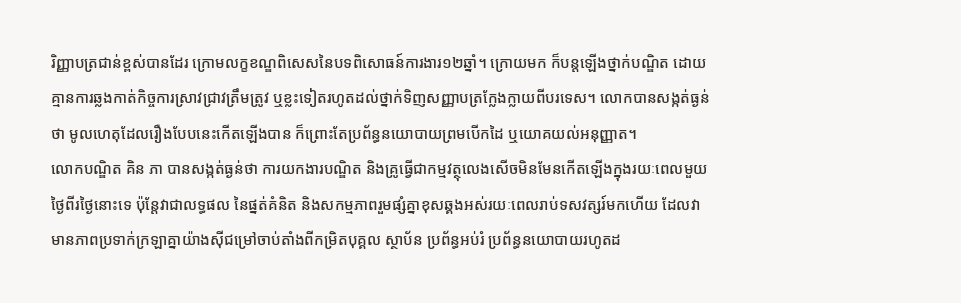រិញ្ញាបត្រជាន់ខ្ពស់បានដែរ ក្រោមលក្ខខណ្ឌពិសេសនៃបទពិសោធន៍ការងារ១២ឆ្នាំ។ ក្រោយមក ក៏បន្តឡើងថ្នាក់បណ្ឌិត ដោយគ្មានការឆ្លងកាត់កិច្ចការស្រាវជ្រាវត្រឹមត្រូវ ឬខ្លះទៀតរហូតដល់ថ្នាក់ទិញសញ្ញាបត្រក្លែងក្លាយពីបរទេស។ លោកបានសង្កត់ធ្ងន់ថា មូលហេតុដែលរឿងបែបនេះកើតឡើងបាន ក៏ព្រោះតែប្រព័ន្ធនយោបាយព្រមបើកដៃ ឬយោគយល់អនុញ្ញាត។
លោកបណ្ឌិត គិន ភា បានសង្កត់ធ្ងន់ថា ការយកងារបណ្ឌិត និងគ្រូធ្វើជាកម្មវត្ថុលេងសើចមិនមែនកើតឡើងក្នុងរយៈពេលមួយថ្ងៃពីរថ្ងៃនោះទេ ប៉ុន្តែវាជាលទ្ធផល នៃផ្នត់គំនិត និងសកម្មភាពរួមផ្សំគ្នាខុសឆ្គងអស់រយៈពេលរាប់ទសវត្សរ៍មកហើយ ដែលវាមានភាពប្រទាក់ក្រឡាគ្នាយ៉ាងស៊ីជម្រៅចាប់តាំងពីកម្រិតបុគ្គល ស្ថាប័ន ប្រព័ន្ធអប់រំ ប្រព័ន្ធនយោបាយរហូតដ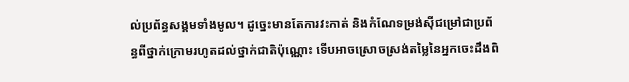ល់ប្រព័ន្ធសង្គមទាំងមូល។ ដូច្នេះមានតែការវះកាត់ និងកំណែទម្រង់ស៊ីជម្រៅជាប្រព័ន្ធពីថ្នាក់ក្រោមរហូតដល់ថ្នាក់ជាតិប៉ុណ្ណោះ ទើបអាចស្រោចស្រង់តម្លៃនៃអ្នកចេះដឹងពិ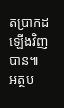តប្រាកដឡើងវិញបាន៕
អត្ថប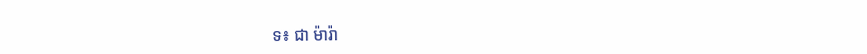ទ៖ ជា ម៉ារ៉ា